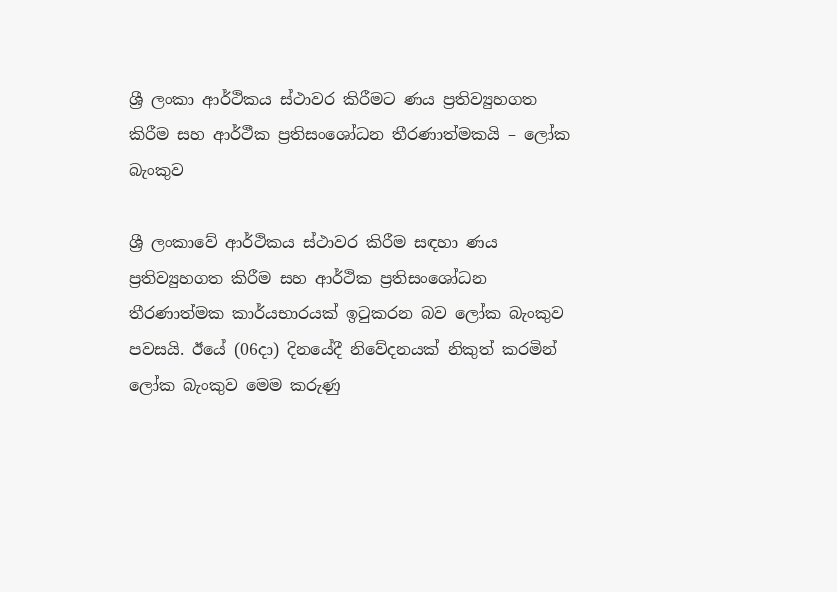ශ්‍රී ලංකා ආර්ථිකය ස්ථාවර කිරීමට ණය ප්‍රතිව්‍යුහගත කිරීම සහ ආර්ථීක ප්‍රතිසංශෝධන තීරණාත්මකයි – ලෝක බැංකුව

ශ්‍රී ලංකාවේ ආර්ථිකය ස්ථාවර කිරීම සඳහා ණය ප්‍රතිව්‍යුහගත කිරීම සහ ආර්ථික ප්‍රතිසංශෝධන තීරණාත්මක කාර්යභාරයක් ඉටුකරන බව ලෝක බැංකුව පවසයි. ඊයේ (06දා) දිනයේදී නිවේදනයක් නිකුත් කරමින් ලෝක බැංකුව මෙම කරුණු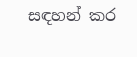සඳහන් කර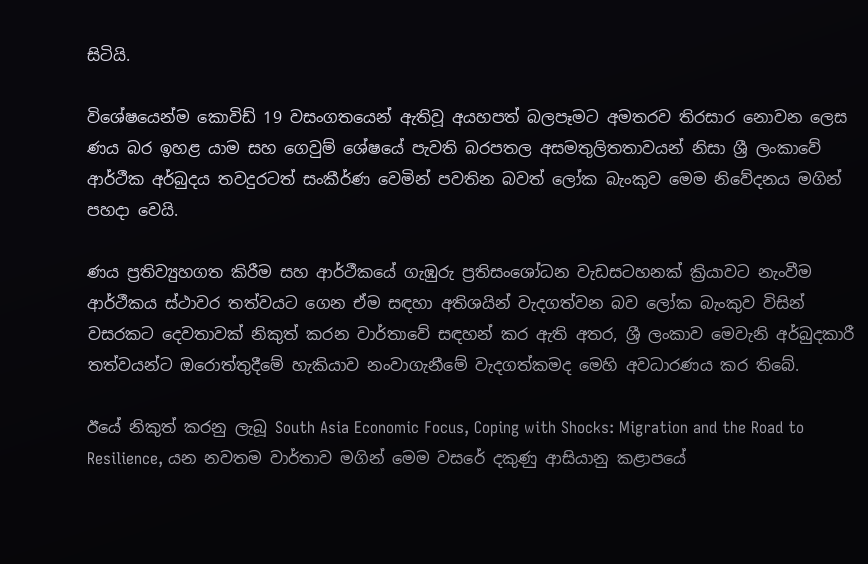සිටියි.

විශේෂයෙන්ම කොවිඩ් 19 වසංගතයෙන් ඇතිවූ අයහපත් බලපෑමට අමතරව තිරසාර නොවන ලෙස ණය බර ඉහළ යාම සහ ගෙවුම් ශේෂයේ පැවති බරපතල අසමතුලිතතාවයන් නිසා ශ්‍රී ලංකාවේ ආර්ථීක අර්බුදය තවදුරටත් සංකීර්ණ වෙමින් පවතින බවත් ලෝක බැංකුව මෙම නිවේදනය මගින් පහදා වෙයි.

ණය ප්‍රතිව්‍යුහගත කිරීම සහ ආර්ථීකයේ ගැඹුරු ප්‍රතිසංශෝධන වැඩසටහනක් ක්‍රියාවට නැංවීම  ආර්ථීකය ස්ථාවර තත්වයට ගෙන ඒම සඳහා අතිශයින් වැදගත්වන බව ලෝක බැංකුව විසින් වසරකට දෙවතාවක් නිකුත් කරන වාර්තාවේ සඳහන් කර ඇති අතර, ශ්‍රී ලංකාව මෙවැනි අර්බුදකාරී තත්වයන්ට ඔරොත්තුදීමේ හැකියාව නංවාගැනීමේ වැදගත්කමද මෙහි අවධාරණය කර තිබේ.

ඊයේ නිකුත් කරනු ලැබූ South Asia Economic Focus, Coping with Shocks: Migration and the Road to Resilience, යන නවතම වාර්තාව මගින් මෙම වසරේ දකුණු ආසියානු කළාපයේ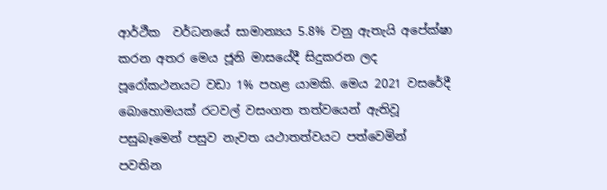ආර්ථීක  වර්ධනයේ සාමාන්‍යය 5.8% වනු ඇතැයි අපේක්ෂා කරන අතර මෙය ජූනි මාසයේදී සිදුකරන ලද පූරෝකථනයට වඩා 1% පහළ යාමකි. මෙය 2021 වසරේදී බොහොමයක් රටවල් වසංගත තත්වයෙන් ඇතිවූ පසුබෑමෙන් පසුව නැවත යථාතත්වයට පත්වෙමින්  පවතින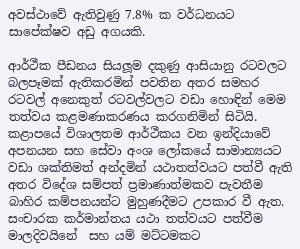අවස්ථාවේ ඇතිවුණු 7.8% ක වර්ධනයට සාපේක්ෂව අඩු අගයකි.

ආර්ථීක පීඩනය සියලූම දකුණු ආසියානු රටවලට බලපෑමක් ඇතිකරමින් පවතින අතර සමහර රටවල් අනෙකුත් රටවල්වලට වඩා හොඳින් මෙම තත්වය කළමණාකරණය කරගනිමින් සිටියි. කළාපයේ විශාලතම ආර්ථීකය වන ඉන්දියාවේ අපනයන සහ සේවා අංශ ලෝකයේ සාමාන්‍යයට වඩා ශක්තිමත් අන්දමින් යථාතත්වයට පත්වී ඇති අතර විදේශ සම්පත් ප්‍රමාණාත්මකව පැවතීම බාහිර කම්පනයන්ට මුහුණදීමට උපකාර වී ඇත. සංචාරක කර්මාන්තය යථා තත්වයට පත්වීම මාලදිවයිනේ  සහ යම් මට්ටමකට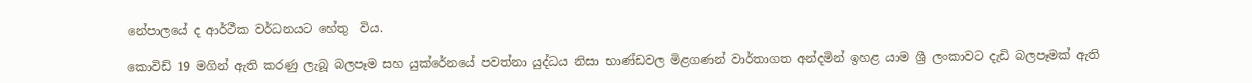නේපාලයේ ද ආර්ථීක වර්ධනයට හේතු  විය.

කොවිඩ් 19 මගින් ඇති කරණු ලැබූ බලපෑම සහ යුක්රේනයේ පවත්නා යුද්ධය නිසා භාණ්ඩවල මිළගණන් වාර්තාගත අන්දමින් ඉහළ යාම ශ්‍රී ලංකාවට දැඩි බලපෑමක් ඇති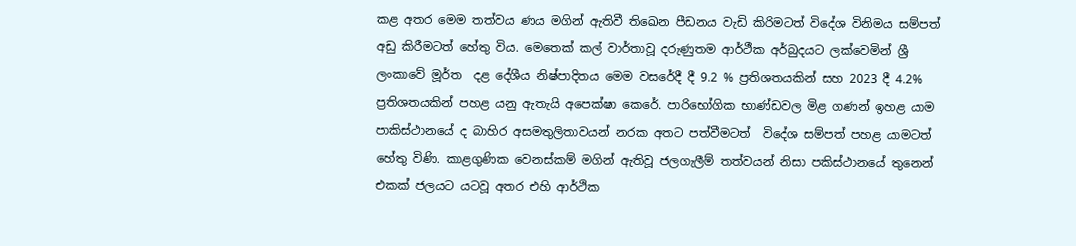කළ අතර මෙම තත්වය ණය මගින් ඇතිවී තිඛෙන පීඩනය වැඩි කිරිමටත් විදේශ විනිමය සම්පත් අඩු කිරීමටත් හේතු විය. මෙතෙක් කල් වාර්තාවූ දරුණුතම ආර්ථීක අර්බුදයට ලක්වෙමින් ශ්‍රී ලංකාවේ මූර්ත  දළ දේශීය නිෂ්පාදිතය මෙම වසරේදී දී 9.2 % ප්‍රතිශතයකින් සහ 2023 දී 4.2% ප්‍රතිශතයකින් පහළ යනු ඇතැයි අපෙක්ෂා කෙරේ. පාරිභෝගික භාණ්ඩවල මිළ ගණන් ඉහළ යාම පාකිස්ථානයේ ද බාහිර අසමතුලිතාවයන් නරක අතට පත්වීමටත්  විදේශ සම්පත් පහළ යාමටත් හේතු විණි. කාළගුණික වෙනස්කම් මගින් ඇතිවූ ජලගැලීම් තත්වයන් නිසා පකිස්ථානයේ තුනෙන් එකක් ජලයට යටවූ අතර එහි ආර්ථික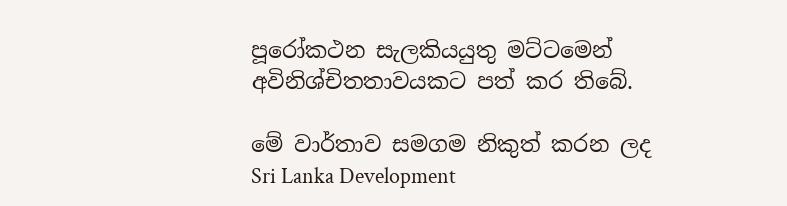පූරෝකථන සැලකියයුතු මට්ටමෙන්  අවිනිශ්චිතතාවයකට පත් කර තිබේ.

මේ වාර්තාව සමගම නිකුත් කරන ලද  Sri Lanka Development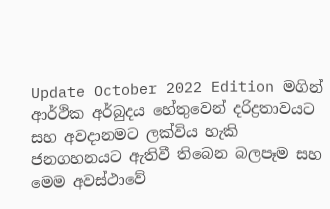Update October 2022 Edition මගින් ආර්ථික අර්බුදය හේතුවෙන් දරිද්‍රතාවයට සහ අවදානමට ලක්විය හැකි ජනගහනයට ඇතිවී තිබෙන බලපෑම සහ මෙම අවස්ථාවේ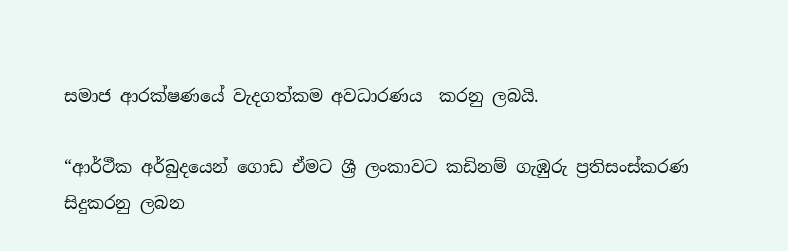සමාජ ආරක්ෂණයේ වැදගත්කම අවධාරණය  කරනු ලබයි.

“ආර්ථීක අර්බුදයෙන් ගොඩ ඒමට ශ්‍රී ලංකාවට කඩිනම් ගැඹුරු ප්‍රතිසංස්කරණ සිදුකරනු ලබන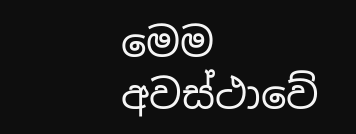මෙම අවස්ථාවේ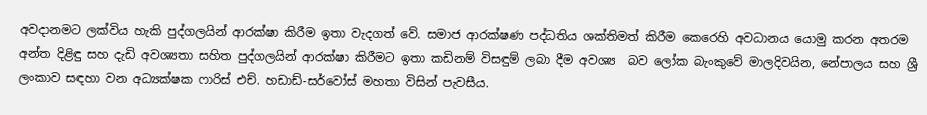අවදානමට ලක්විය හැකි පුද්ගලයින් ආරක්ෂා කිරීම ඉතා වැදගත් වේ. සමාජ ආරක්ෂණ පද්ධතිය ශක්තිමත් කිරීම කෙරෙහි අවධානය යොමු කරන අතරම අන්ත දිළිඳු සහ දැඩි අවශ්‍යතා සහිත පුද්ගලයින් ආරක්ෂා කිරීමට ඉතා කඩිනම් විසඳුම් ලබා දීම අවශ්‍ය  බව ලෝක බැංකුවේ මාලදිවයින, නේපාලය සහ ශ්‍රී ලංකාව සඳහා වන අධ්‍යක්ෂක ෆාරිස් එච්. හඩාඩ්-සර්වෝස් මහතා විසින් පැවසීය.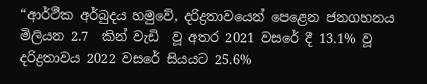“ආර්ථීක අර්බුදය හමුවේ, දරිද්‍රතාවයෙන් පෙළෙන ජනගහනය මිලියන 2.7  කින් වැඩි  වූ අතර 2021 වසරේ දී 13.1% වූ දරිද්‍රතාවය 2022 වසරේ සියයට 25.6%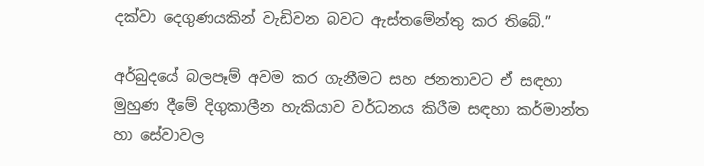දක්වා දෙගුණයකින් වැඩිවන බවට ඇස්තමේන්තු කර තිබේ.”

අර්බුදයේ බලපෑම් අවම කර ගැනීමට සහ ජනතාවට ඒ සඳහා මුහුණ දීමේ දිගුකාලීන හැකියාව වර්ධනය කිරීම සඳහා කර්මාන්ත හා සේවාවල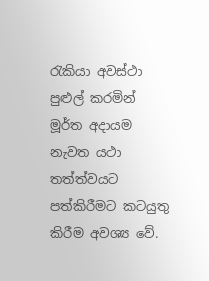රැකියා අවස්ථා පුළුල් කරමින්  මූර්ත අදායම  නැවත යථා තත්ත්වයට පත්කිරීමට කටයුතු කිරීම අවශ්‍ය වේ.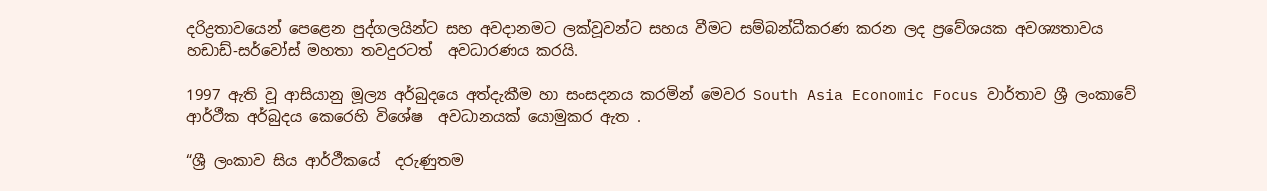දරිද්‍රතාවයෙන් පෙළෙන පුද්ගලයින්ට සහ අවදානමට ලක්වූවන්ට සහය වීමට සම්බන්ධීකරණ කරන ලද ප්‍රවේශයක අවශ්‍යතාවය හඩාඩ්-සර්වෝස් මහතා තවදුරටත්  අවධාරණය කරයි.

1997 ඇති වූ ආසියානු මූල්‍ය අර්බුදයෙ අත්දැකීම හා සංසදනය කරමින් මෙවර South Asia Economic Focus වාර්තාව ශ්‍රී ලංකාවේ ආර්ථීක අර්බුදය කෙරෙහි විශේෂ  අවධානයක් යොමුකර ඇත .

“ශ්‍රී ලංකාව සිය ආර්ථීකයේ  දරුණුතම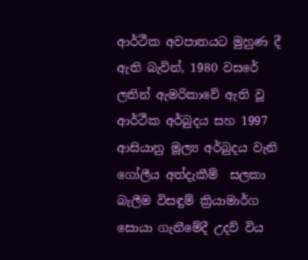ආර්ථීක අවපාතයට මුහුණ දී ඇති බැවින්, 1980 වසරේ ලතින් ඇමරිකාවේ ඇති වූ ආර්ථීක අර්බුදය සහ 1997 ආසියානු මූල්‍ය අර්බුදය වැනි ගෝලීය අත්දැකීම්  සලකා  බැලීම විසඳුම් ක්‍රියාමාර්ග සොයා ගැනීමේදී උදව් විය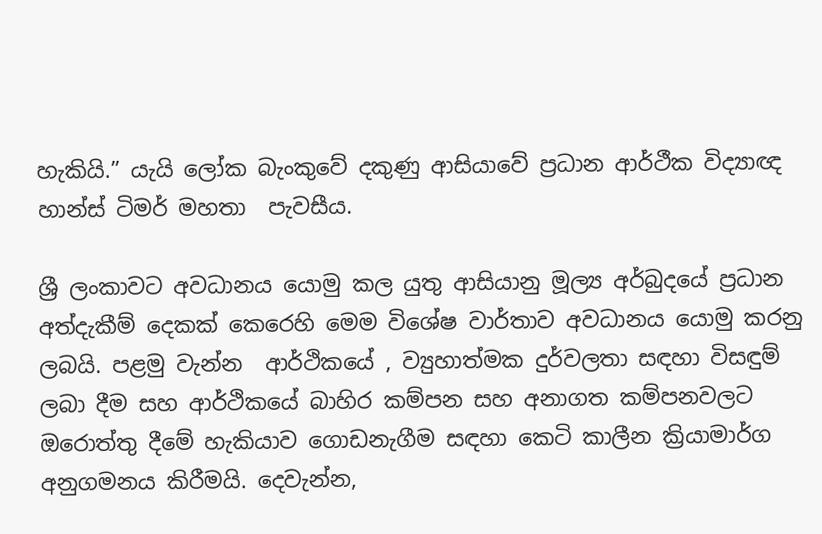හැකියි.” යැයි ලෝක බැංකුවේ දකුණු ආසියාවේ ප්‍රධාන ආර්ථීක විද්‍යාඥ හාන්ස් ටිමර් මහතා  පැවසීය.

ශ්‍රී ලංකාවට අවධානය යොමු කල යුතු ආසියානු මූල්‍ය අර්බුදයේ ප්‍රධාන අත්දැකීම් දෙකක් කෙරෙහි මෙම විශේෂ වාර්තාව අවධානය යොමු කරනු ලබයි. පළමු වැන්න  ආර්ථිකයේ , ව්‍යුහාත්මක දුර්වලතා සඳහා විසඳුම් ලබා දීම සහ ආර්ථිකයේ බාහිර කම්පන සහ අනාගත කම්පනවලට ඔරොත්තු දීමේ හැකියාව ගොඩනැගීම සඳහා කෙටි කාලීන ක්‍රියාමාර්ග  අනුගමනය කිරීමයි. දෙවැන්න,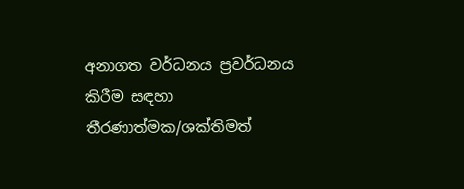අනාගත වර්ධනය ප්‍රවර්ධනය කිරීම සඳහා තීරණාත්මක/ශක්තිමත්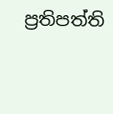ප්‍රතිපත්ති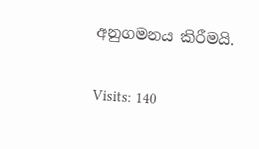අනුගමනය කිරීමයි.

Visits: 140